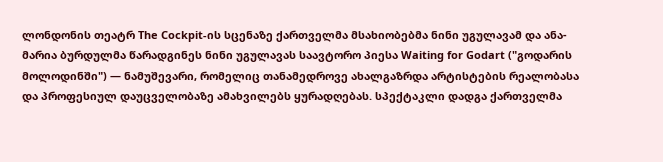ლონდონის თეატრ The Cockpit-ის სცენაზე ქართველმა მსახიობებმა ნინი უგულავამ და ანა-მარია ბურდულმა წარადგინეს ნინი უგულავას საავტორო პიესა Waiting for Godart ("გოდარის მოლოდინში") — ნამუშევარი, რომელიც თანამედროვე ახალგაზრდა არტისტების რეალობასა და პროფესიულ დაუცველობაზე ამახვილებს ყურადღებას. სპექტაკლი დადგა ქართველმა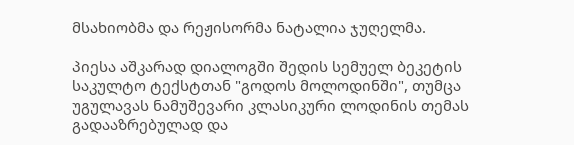მსახიობმა და რეჟისორმა ნატალია ჯუღელმა.

პიესა აშკარად დიალოგში შედის სემუელ ბეკეტის საკულტო ტექსტთან "გოდოს მოლოდინში", თუმცა უგულავას ნამუშევარი კლასიკური ლოდინის თემას გადააზრებულად და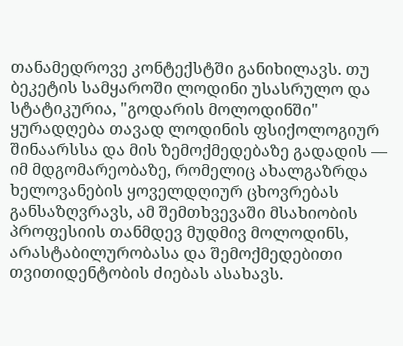თანამედროვე კონტექსტში განიხილავს. თუ ბეკეტის სამყაროში ლოდინი უსასრულო და სტატიკურია, "გოდარის მოლოდინში" ყურადღება თავად ლოდინის ფსიქოლოგიურ შინაარსსა და მის ზემოქმედებაზე გადადის — იმ მდგომარეობაზე, რომელიც ახალგაზრდა ხელოვანების ყოველდღიურ ცხოვრებას განსაზღვრავს, ამ შემთხვევაში მსახიობის პროფესიის თანმდევ მუდმივ მოლოდინს, არასტაბილურობასა და შემოქმედებითი თვითიდენტობის ძიებას ასახავს.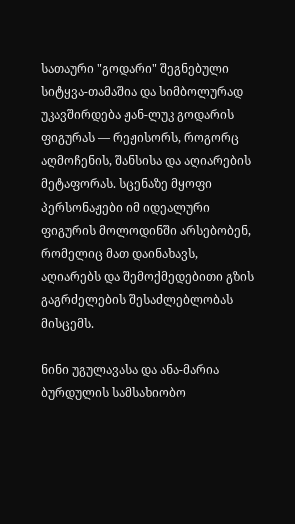სათაური "გოდარი" შეგნებული სიტყვა-თამაშია და სიმბოლურად უკავშირდება ჟან-ლუკ გოდარის ფიგურას — რეჟისორს, როგორც აღმოჩენის, შანსისა და აღიარების მეტაფორას. სცენაზე მყოფი პერსონაჟები იმ იდეალური ფიგურის მოლოდინში არსებობენ, რომელიც მათ დაინახავს, აღიარებს და შემოქმედებითი გზის გაგრძელების შესაძლებლობას მისცემს.

ნინი უგულავასა და ანა-მარია ბურდულის სამსახიობო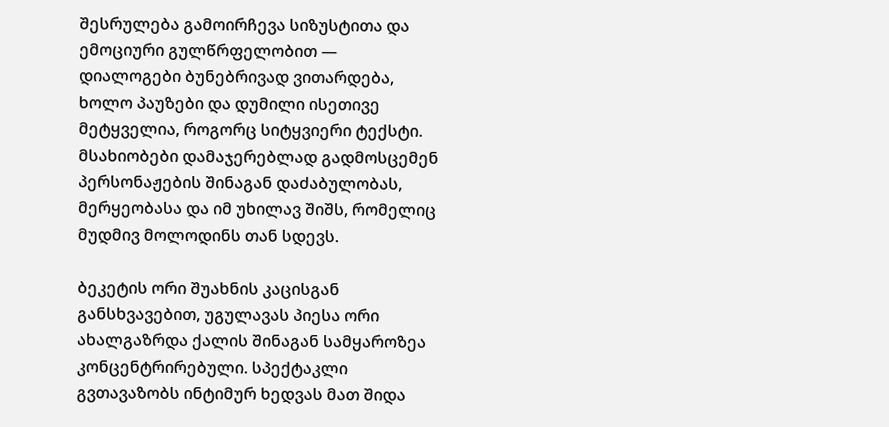შესრულება გამოირჩევა სიზუსტითა და ემოციური გულწრფელობით — დიალოგები ბუნებრივად ვითარდება, ხოლო პაუზები და დუმილი ისეთივე მეტყველია, როგორც სიტყვიერი ტექსტი. მსახიობები დამაჯერებლად გადმოსცემენ პერსონაჟების შინაგან დაძაბულობას, მერყეობასა და იმ უხილავ შიშს, რომელიც მუდმივ მოლოდინს თან სდევს.

ბეკეტის ორი შუახნის კაცისგან განსხვავებით, უგულავას პიესა ორი ახალგაზრდა ქალის შინაგან სამყაროზეა კონცენტრირებული. სპექტაკლი გვთავაზობს ინტიმურ ხედვას მათ შიდა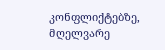კონფლიქტებზე, მღელვარე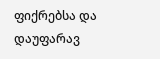ფიქრებსა და დაუფარავ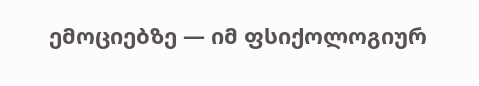ემოციებზე — იმ ფსიქოლოგიურ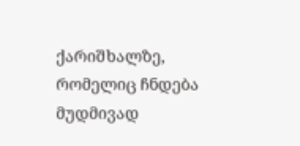ქარიშხალზე, რომელიც ჩნდება მუდმივად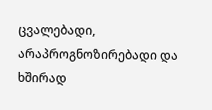ცვალებადი, არაპროგნოზირებადი და ხშირად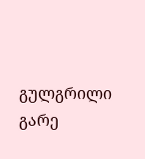გულგრილი გარე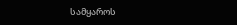სამყაროს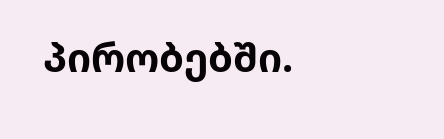პირობებში.